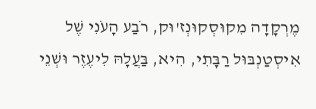מֶרְקָדָה מִקוּסְקוּנְז'וּק, רֹבַע הָעֹנִי שֶׁל אִיסְטַנְבּוּל רַבָּתִי, הִיא, בַּעֲלָהּ לִיעֶזֶר וּשְׁנֵי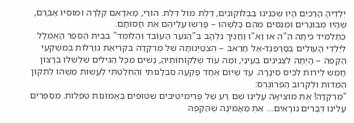יְלָדֶיהָ הָרַכִּים הָיוּ שְׁכֵנֵינוּ בַּבְּלוֹקוֹנִים, דֶּלֶת מוּל דֶּלֶת. הוֹרַי, מָאדָאם קְלָרָה וּמוּסְיוּ אַבְרָם, שֶׁהָיוּ מְבוּגָרִים וּמְנֻסִּים מֵהֶם כָּלְשֶׁהוּ – פָּרְשׂוּ עֲלֵיהֶם אֶת חֲסוּתָם.
כְּתַלְמִיד כִּיתָה הֵ"ה אוֹ וָא"ו וַחֲנִיךְ נִלְהָב בְּ"הַנֹּעַר הָעוֹבֵד וְהַלּוֹמֵד" בְּבֵית הַסֵּפֶר הָאֻמְלָל לְיַלְדֵי הָעוֹלִים בְּסָרָפֵנְד-אַל חָרַאבּ – הִצְטַיְּנוּתָהּ שֶׁל מֶרְקָדָה בִּקְרִיאַת גּוֹרָלוֹת בְּמִשְׁקְעֵי הַקָּפֵה – הָיְתָה לִצְנִינִים בְּעֵינַי, וּמַה עוֹד שֶׁלַּקוֹחוֹתֶיהָ, נָשִׁים מִכָּל הַגִּילִים שִׁלְשְׁלוּ בְּרָצוֹן חָמֵשׁ לִירוֹת לְכִיס סִינָרָהּ. עַד שֶׁיּוֹם אֶחָד פָּקְעָה סַבְלָנוּתִי וְהֶחְלַטְתִּי לַעֲשׂוֹת מַשֶּׁהוּ לְתִקּוּן הַמִּדּוֹת וּלְקֵרוּב הַפְּרוֹגְרֶס:
"מֶרְקָדָה! אַתְּ מוֹצִיאָה עָלֵינוּ שֵׁם רַע שֶׁל פְּרִימִיטִיבִים שְׁטוּפִים בֶּאֱמוּנוֹת טְפֵלוֹת. מְסַפְּרִים עָלֵינוּ דְּבָרִים נוֹרָאִים… אַתְּ מַאֲמִינָה שֶׁהַקָּפֶה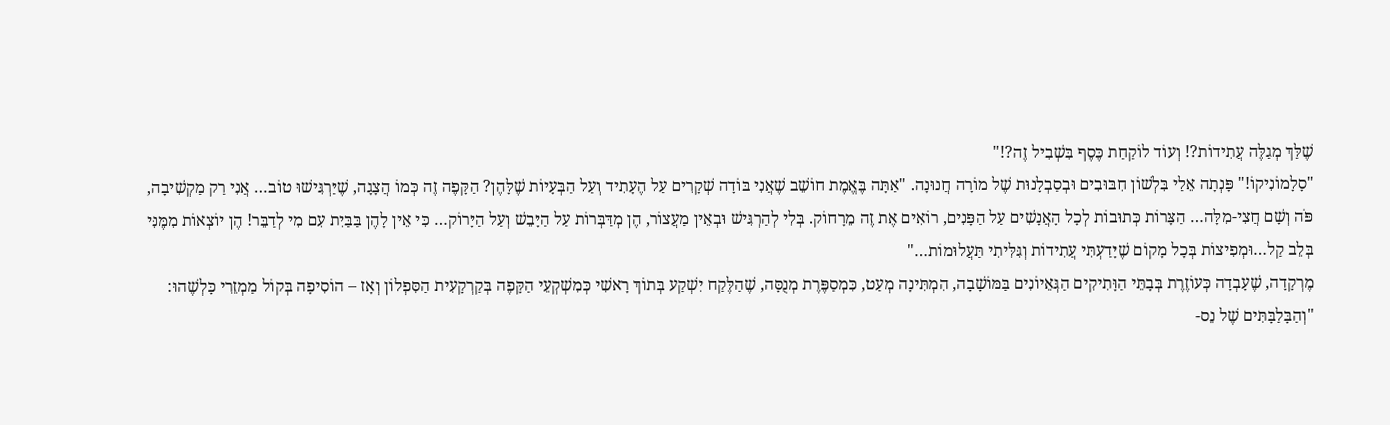שֶׁלַּךְ מְגַלֶּה עֲתִידוֹת?! וְעוֹד לוֹקַחַת כֶּסֶף בִּשְׁבִיל זֶה?!"
"סָלָמוֹנִיקוֹ!" פָּנְתָה אֵלַי בִּלְשׁוֹן חִבּוּבִים וּבְסַבְלָנוּת שֶׁל מוֹרָה חֲנוּנָה. "אַתָּה בֶּאֱמֶת חוֹשֵׁב שֶׁאֲנִי בּוֹדָה שְׁקָרִים עַל הֶעָתִיד וְעַל הַבְּעָיוֹת שֶׁלָּהֶן? הַקָּפֶה זֶה כְּמוֹ הֲצָגָה, שֶׁיַּרְגִּישׁוּ טוֹב… אֲנִי רַק מַקְשִׁיבָה, פֹּה וְשָׁם חֲצִי-מִלָּה… הַצָּרוֹת כְּתוּבוֹת לְכָל הָאֲנָשִׁים עַל הַפָּנִים, רוֹאִים אֶת זֶה מֵרָחוֹק. בְּלִי לְהַרְגִּישׁ וּבְאֵין מַעֲצוֹר, הֶן מְדַּבְּרוֹת עַל הַיָּבֵשׁ וְעַל הַיָּרוֹק… כִּי אֵין לָהֶן בַּבַּיִת עִם מִי לְדַבֵּר! הֶן יוֹצְאוֹת מִמֶּנִּי בְּלֵב קַל…וּמְפִיצוֹת בְּכָל מָקוֹם שֶׁיָּדַעְתִּי עֲתִידוֹת וְגִּלִּיתִי תַּעֲלוּמוֹת…"
מֶרְקָדָה, שֶׁעָבְדָה כְּעוֹזֶרֶת בְּבָתֵּי הַוָּתִיקִים הַגְּאֵיוֹנִים בַּמּוֹשָׁבָה, הִמְתִּינָה מְעַט, כִּמְסַפֶּרֶת מְנֻסָּה, שֶׁהַלֶּקַח יִשְׁקַע בְּתוֹךְ רָאשִׁי כְּמִשְׁקְעֵי הַקָּפֶה בְּקַרְקָעִית הַסִּפְלוֹן וְאָז – הוֹסִיפָה בְּקוֹל מַמְזֵרִי כָּלְשֶׁהוּ:
"וְהַבָּלַבָּתִּים שֶׁל נֵס-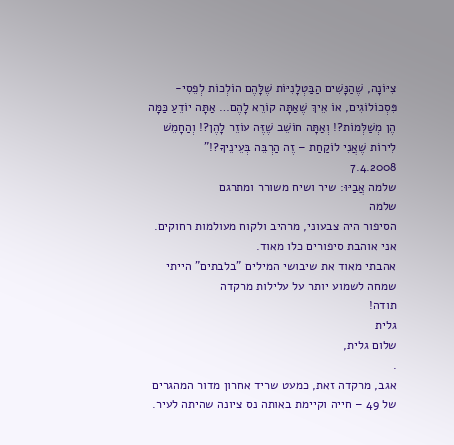צִיּוֹנָה, שֶׁהַנָּשִׁים הַבַּטְלָנִיּוֹת שֶׁלָּהֶם הוֹלְכוֹת לְפֵסִי-פִּסְכוֹלוֹגִים, אוֹ אֵיךְ שֶׁאַתָּה קוֹרֵא לָהֶם… אַתָּה יוֹדֵעַ כַּמָּה הֶן מְשַׁלְּמוֹת?! וְאַתָּה חוֹשֵׁב שֶׁזֶּה עוֹזֵר לָהֶן?! וְהַחָמֵשׁ לִירוֹת שֶׁאֲנִי לוֹקַחַת – זֶה הַרְבֵּה בְּעֵינֵיךָ?!"
7.4.2008
שלמה אֲבַיּוּ: שיר ושיח משורר ומתרגם
שלמה
הסיפור היה צבעוני, מרהיב ולקוח מעולמות רחוקים. אני אוהבת סיפורים כלו מאוד.
אהבתי מאוד את שיבושי המילים "בלבתים" הייתי שמחה לשמוע יותר על עלילות מרקדה
תודה!
גלית
שלום גלית,
.
אגב, מרקדה זאת, כמעט שריד אחרון מדור המהגרים של 49 – חייה וקיימת באותה נס ציונה שהיתה לעיר.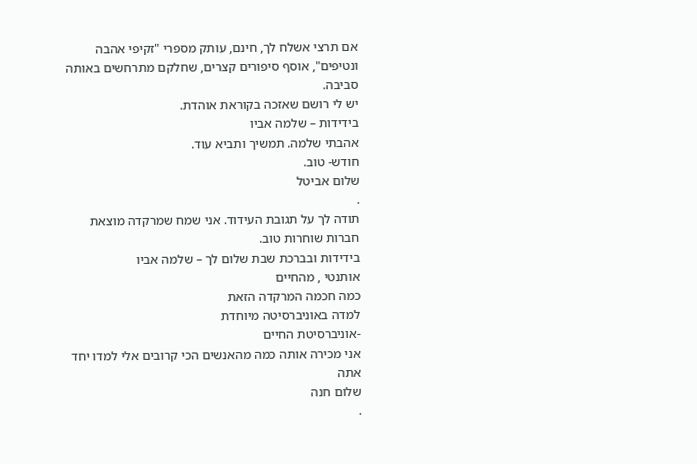אם תרצי אשלח לך, חינם, עותק מספרי "זקיפי אהבה ונטיפים", אוסף סיפורים קצרים, שחלקם מתרחשים באותה סביבה.
יש לי רושם שאזכה בקוראת אוהדת.
בידידות – שלמה אביו
אהבתי שלמה. תמשיך ותביא עוד.
חודש- טוב.
שלום אביטל
.
תודה לך על תגובת העידוד. אני שמח שמרקדה מוצאת חברות שוחרות טוב.
בידידות ובברכת שבת שלום לך – שלמה אביו
אותנטי , מהחיים
כמה חכמה המרקדה הזאת
למדה באוניברסיטה מיוחדת
-אוניברסיטת החיים
אני מכירה אותה כמה מהאנשים הכי קרובים אלי למדו יחד אתה
שלום חנה
.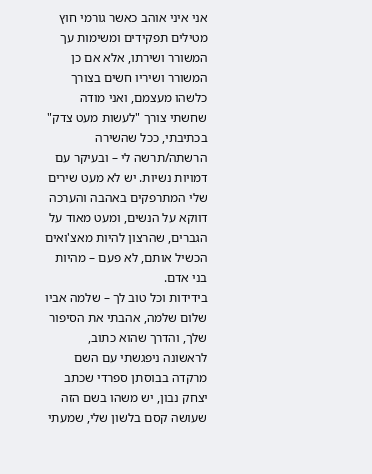אני איני אוהב כאשר גורמי חוץ מטילים תפקידים ומשימות עך המשורר ושירתו, אלא אם כן המשורר ושיריו חשים בצורך כלשהו מעצמם, ואני מודה שחשתי צורך "לעשות מעט צדק" בכתיבתי, ככל שהשירה הרשתה/תרשה לי – ובעיקר עם דמויות נשיות. יש לא מעט שירים שלי המתרפקים באהבה והערכה דווקא על הנשים, ומעט מאוד על הגברים, שהרצון להיות מאצ'ואים הכשיל אותם, לא פעם – מהיות בני אדם.
בידידות וכל טוב לך – שלמה אביו
שלום שלמה, אהבתי את הסיפור שלך, והדרך שהוא כתוב, לראשונה ניפגשתי עם השם מרקדה בבוסתן ספרדי שכתב יצחק נבון, יש משהו בשם הזה שעושה קסם בלשון שלי, שמעתי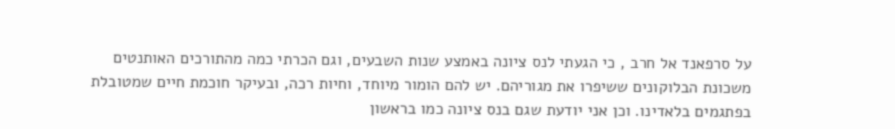על סרפאנד אל חרב , כי הגעתי לנס ציונה באמצע שנות השבעים, וגם הכרתי כמה מהתורכים האותנטים משכונת הבלוקונים ששיפרו את מגוריהם. יש להם הומור מיוחד, וחיות רכה, ובעיקר חוכמת חיים שמטובלת בפתגמים בלאדינו. וכן אני יודעת שגם בנס ציונה כמו בראשון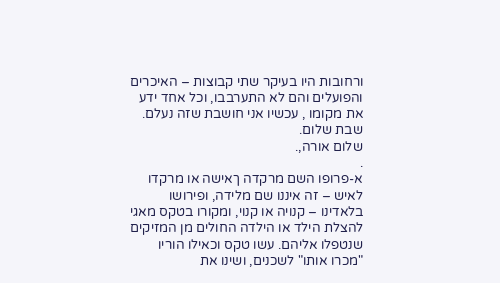ורחובות היו בעיקר שתי קבוצות – האיכרים והפועלים והם לא התערבבו, וכל אחד ידע את מקומו , עכשיו אני חושבת שזה נעלם.
שבת שלום.
שלום אורה,.
.
א-פרופו השם מרקדה ךאישה או מרקדו לאיש – זה איננו שם מלידה, ופירושו בלאדינו – קנויה או קנוי, ומקורו בטקס מאגי להצלת הילד או הילדה החולים מן המזיקים שנטפלו אליהם. עשו טקס וכאילו הוריו "מכרו אותו" לשכנים, ושינו את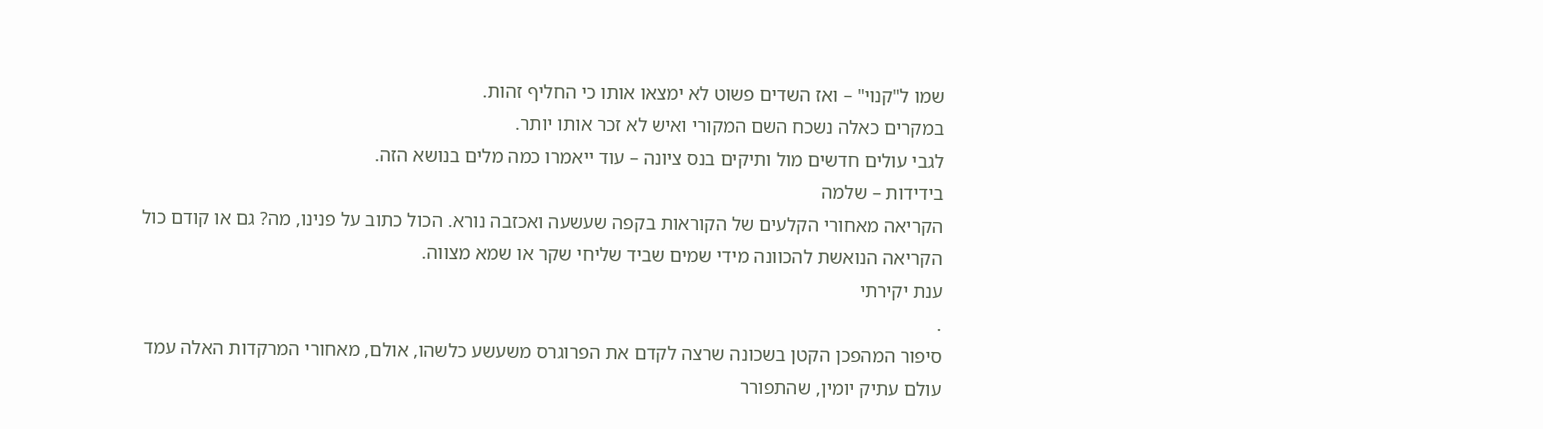שמו ל"קנוי" – ואז השדים פשוט לא ימצאו אותו כי החליף זהות.
במקרים כאלה נשכח השם המקורי ואיש לא זכר אותו יותר.
לגבי עולים חדשים מול ותיקים בנס ציונה – עוד ייאמרו כמה מלים בנושא הזה.
בידידות – שלמה
הקריאה מאחורי הקלעים של הקוראות בקפה שעשעה ואכזבה נורא. הכול כתוב על פנינו, מה? גם או קודם כול הקריאה הנואשת להכוונה מידי שמים שביד שליחי שקר או שמא מצווה.
ענת יקירתי
.
סיפור המהפכן הקטן בשכונה שרצה לקדם את הפרוגרס משעשע כלשהו, אולם, מאחורי המרקדות האלה עמד עולם עתיק יומין, שהתפורר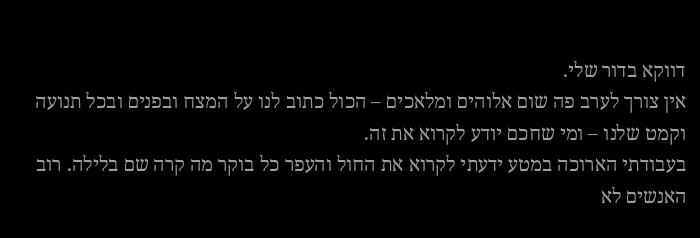דווקא בדור שלי.
אין צורך לערב פה שום אלוהים ומלאכים – הכול כתוב לנו על המצח ובפנים ובכל תנועה וקמט שלנו – ומי שחכם יודע לקרוא את זה.
בעבודתי הארוכה במטע ידעתי לקרוא את החול והעפר כל בוקר מה קרה שם בלילה. רוב האנשים לא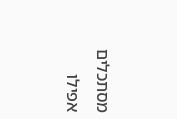מסתכלים אפילו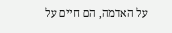על האדמה, הם חיים על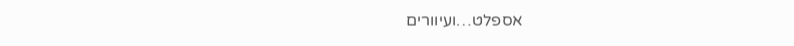אספלט…ועיוורים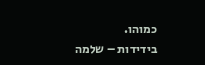כמוהו.
בידידות – שלמה